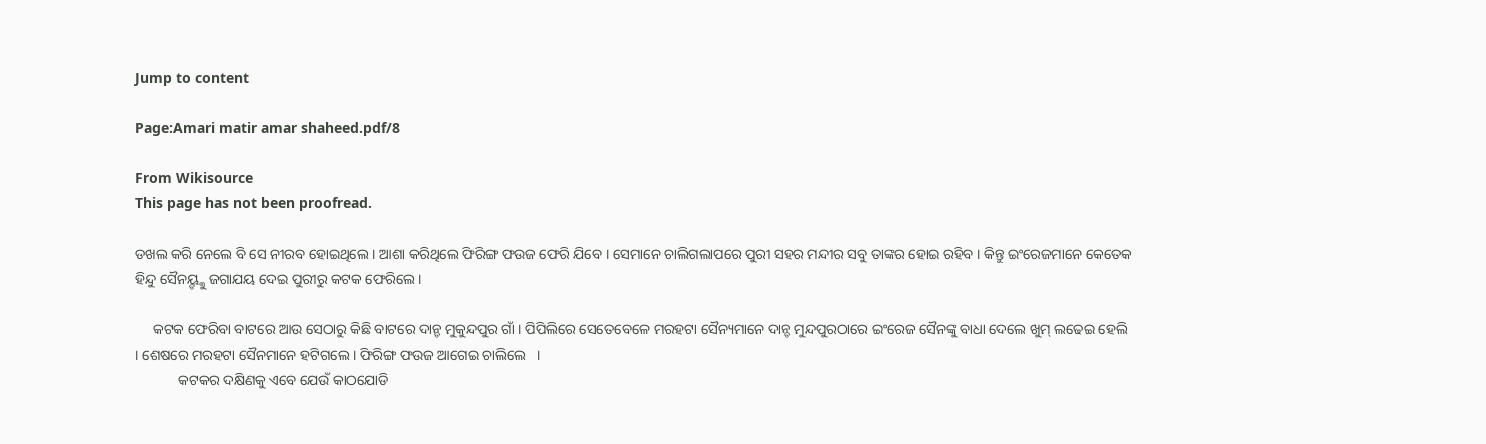Jump to content

Page:Amari matir amar shaheed.pdf/8

From Wikisource
This page has not been proofread.

ଡଖଲ କରି ନେଲେ ବି ସେ ନୀରବ ହୋଇଥିଲେ । ଆଶା କରିଥିଲେ ଫିରିଙ୍ଗ ଫଉଜ ଫେରି ଯିବେ । ସେମାନେ ଚାଲିଗଲାପରେ ପୁରୀ ସହର ମନ୍ଦୀର ସବୁ ତାଙ୍କର ହୋଇ ରହିବ । କିନ୍ତୁ ଇଂରେଜମାନେ କେତେକ ହିନ୍ଦୁ ସୈନୟ୍ଙ୍କୁ ଜଗାଯୟ ଦେଇ ପୁରୀରୁ କଟକ ଫେରିଲେ ।

     କଟକ ଫେରିବା ବାଟରେ ଆଉ ସେଠାରୁ କିଛି ବାଟରେ ଦାନ୍ଡ ମୁକୁନ୍ଦପୁର ଗାଁ । ପିପିଲିରେ ସେତେବେଳେ ମରହଟା ସୈନ୍ୟମାନେ ଦାନ୍ଡ ମୁନ୍ଦପୁରଠାରେ ଇଂରେଜ ସୈନଙ୍କୁ ବାଧା ଦେଲେ ଖୁମ୍ ଲଢେଇ ହେଲି  । ଶେଷରେ ମରହଟା ସୈନମାନେ ହଟିଗଲେ । ଫିରିଙ୍ଗ ଫଉଜ ଆଗେଇ ଚାଲିଲେ   ।
            କଟକର ଦକ୍ଷିଣକୁ ଏବେ ଯେଉଁ କାଠଯୋଡି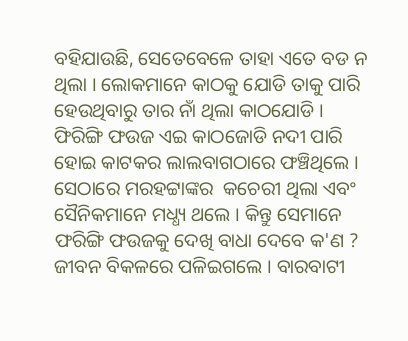ବହିଯାଉଛି, ସେତେବେଳେ ତାହା ଏତେ ବଡ ନ ଥିଲା । ଲୋକମାନେ କାଠକୁ ଯୋଡି ତାକୁ ପାରି ହେଉଥିବାରୁ ତାର ନାଁ ଥିଲା କାଠଯୋଡି । ଫିରିଙ୍ଗି ଫଉଜ ଏଇ କାଠଜୋଡି ନଦୀ ପାରି ହୋଇ କାଟକର ଲାଲବାଗଠାରେ ଫଞ୍ଚିଥିଲେ । ସେଠାରେ ମରହଟ୍ଟାଙ୍କର  କଚେରୀ ଥିଲା ଏବଂ ସୈନିକମାନେ ମଧ୍ଧ୍ୟ ଥଲେ । କିନ୍ତୁ ସେମାନେ ଫରିଙ୍ଗି ଫଉଜକୁ ଦେଖି ବାଧା ଦେବେ କ'ଣ ? ଜୀବନ ବିକଳରେ ପଳିଇଗଲେ । ବାରବାଟୀ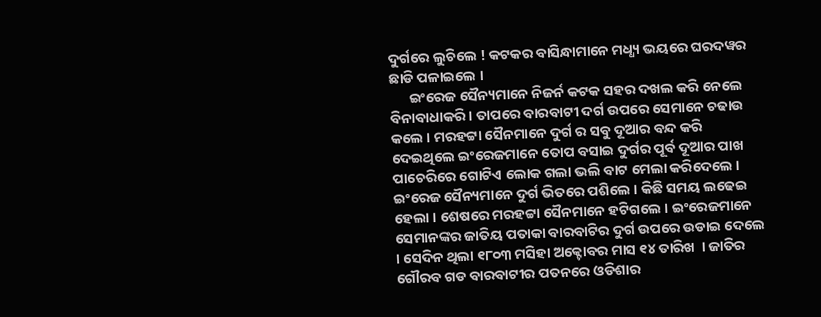ଦୁର୍ଗରେ ଲୁଚିଲେ ! କଟକର ବାସିନ୍ଧାମାନେ ମଧ୍ଧ୍ୟ ଭୟରେ ଘରଦୱର ଛାଡି ପଳାଇଲେ ।
      ଇଂରେଜ ସୈନ୍ୟମାନେ ନିଜର୍ନ କଟକ ସହର ଦଖଲ କରି ନେଲେ ବିନାବାଧାକରି । ତାପରେ ବାରବାଟୀ ଦର୍ଗ ଉପରେ ସେମାନେ ଚଢାଉ କଲେ । ମରହଟ୍ଟା ସୈନମାନେ ଦୁର୍ଗ ର ସବୁ ଦୂଆର ବନ୍ଦ କରି ଦେଇଥିଲେ ଇଂରେଜମାନେ ତୋପ ବସାଇ ଦୁର୍ଗର ପୂର୍ବ ଦୂଆର ପାଖ ପାଚେରିରେ ଗୋଟିଏ ଲୋକ ଗଲା ଭଲି ବାଟ ମେଲା କରିଦେଲେ । ଇଂରେଜ ସୈନ୍ୟମାନେ ଦୁର୍ଗ ଭିତରେ ପଶିଲେ । କିଛି ସମୟ ଲଢେଇ ହେଲା । ଶେଷରେ ମରହଟ୍ଟା ସୈନମାନେ ହଟିଗଲେ । ଇଂରେଜମାନେ ସେମାନଙ୍କର ଜାତିୟ ପତାକା ବାରବାଟିର ଦୁର୍ଗ ଉପରେ ଉଡାଇ ଦେଲେ । ସେଦିନ ଥିଲା ୧୮୦୩ ମସିହା ଅକ୍ଟୋବର ମାସ ୧୪ ତାରିଖ  । ଜାତିର ଗୌରବ ଗଡ ବାରବାଟୀର ପତନରେ ଓଡିଶାର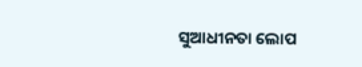ସୁଆଧୀନତା ଲୋପ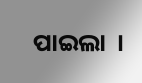ପାଇଲା  ।